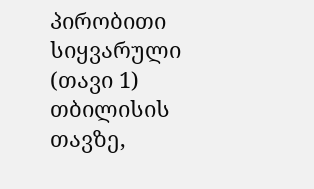პირობითი სიყვარული (თავი 1)
თბილისის თავზე,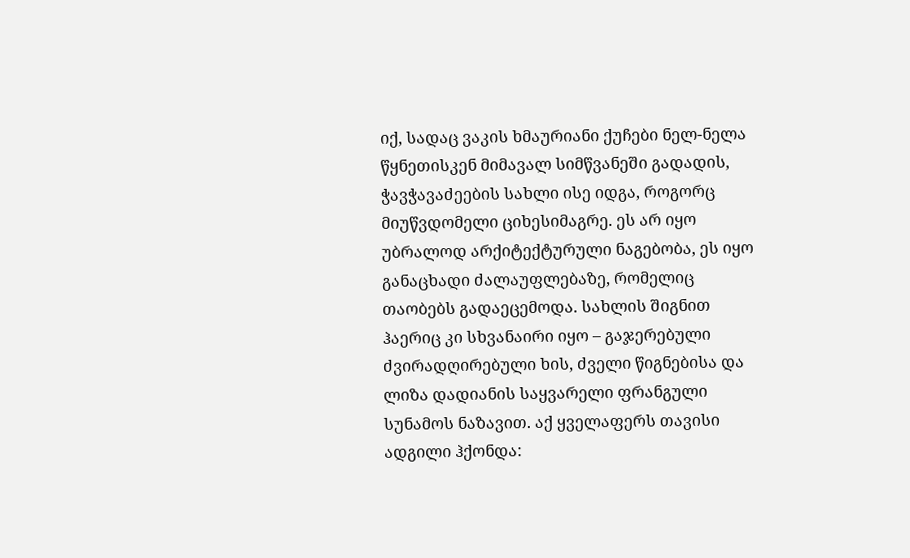იქ, სადაც ვაკის ხმაურიანი ქუჩები ნელ-ნელა წყნეთისკენ მიმავალ სიმწვანეში გადადის, ჭავჭავაძეების სახლი ისე იდგა, როგორც მიუწვდომელი ციხესიმაგრე. ეს არ იყო უბრალოდ არქიტექტურული ნაგებობა, ეს იყო განაცხადი ძალაუფლებაზე, რომელიც თაობებს გადაეცემოდა. სახლის შიგნით ჰაერიც კი სხვანაირი იყო – გაჯერებული ძვირადღირებული ხის, ძველი წიგნებისა და ლიზა დადიანის საყვარელი ფრანგული სუნამოს ნაზავით. აქ ყველაფერს თავისი ადგილი ჰქონდა: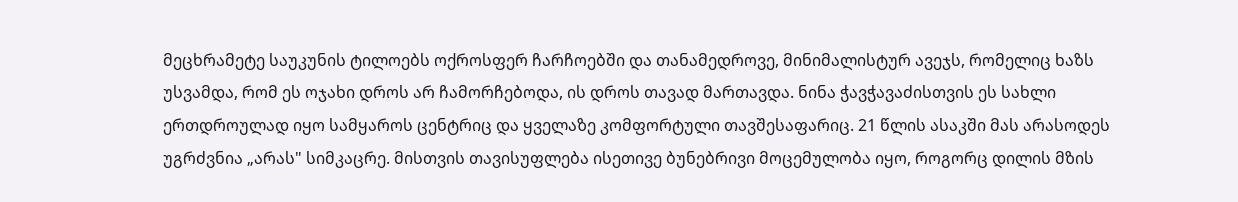მეცხრამეტე საუკუნის ტილოებს ოქროსფერ ჩარჩოებში და თანამედროვე, მინიმალისტურ ავეჯს, რომელიც ხაზს უსვამდა, რომ ეს ოჯახი დროს არ ჩამორჩებოდა, ის დროს თავად მართავდა. ნინა ჭავჭავაძისთვის ეს სახლი ერთდროულად იყო სამყაროს ცენტრიც და ყველაზე კომფორტული თავშესაფარიც. 21 წლის ასაკში მას არასოდეს უგრძვნია „არას" სიმკაცრე. მისთვის თავისუფლება ისეთივე ბუნებრივი მოცემულობა იყო, როგორც დილის მზის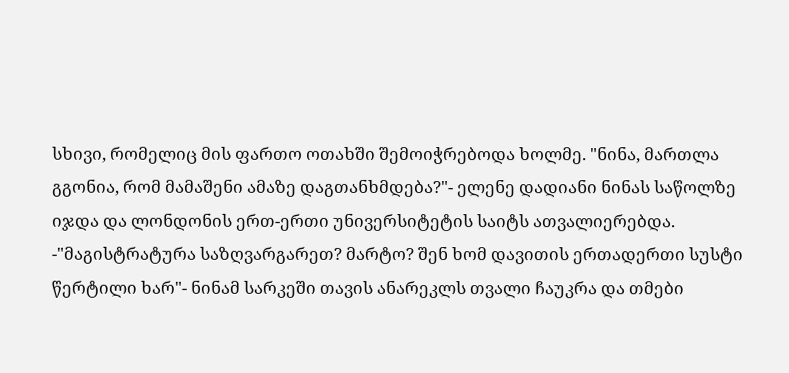სხივი, რომელიც მის ფართო ოთახში შემოიჭრებოდა ხოლმე. "ნინა, მართლა გგონია, რომ მამაშენი ამაზე დაგთანხმდება?"- ელენე დადიანი ნინას საწოლზე იჯდა და ლონდონის ერთ-ერთი უნივერსიტეტის საიტს ათვალიერებდა. -"მაგისტრატურა საზღვარგარეთ? მარტო? შენ ხომ დავითის ერთადერთი სუსტი წერტილი ხარ"- ნინამ სარკეში თავის ანარეკლს თვალი ჩაუკრა და თმები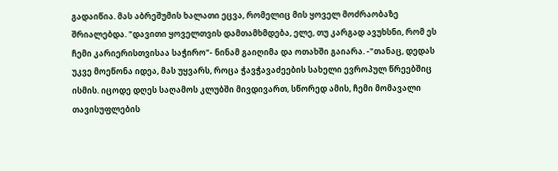გადაიწია. მას აბრეშუმის ხალათი ეცვა, რომელიც მის ყოველ მოძრაობაზე შრიალებდა. "დავითი ყოველთვის დამთამხმდება, ელე, თუ კარგად ავუხსნი, რომ ეს ჩემი კარიერისთვისაა საჭირო"- ნინამ გაიღიმა და ოთახში გაიარა. -"თანაც, დედას უკვე მოეწონა იდეა, მას უყვარს, როცა ჭავჭავაძეების სახელი ევროპულ წრეებშიც ისმის. იცოდე დღეს საღამოს კლუბში მივდივართ, სწორედ ამის, ჩემი მომავალი თავისუფლების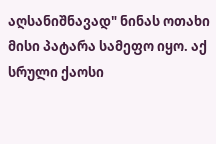აღსანიშნავად" ნინას ოთახი მისი პატარა სამეფო იყო. აქ სრული ქაოსი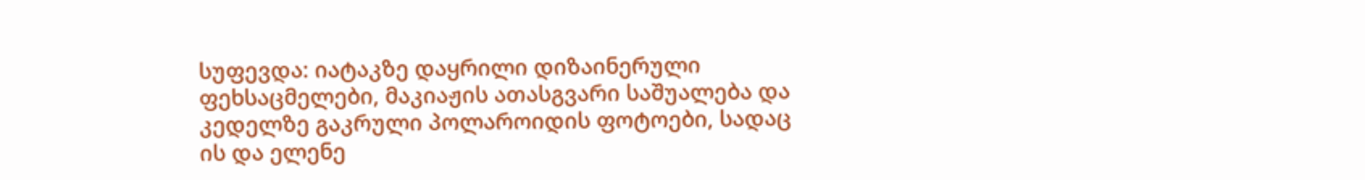სუფევდა: იატაკზე დაყრილი დიზაინერული ფეხსაცმელები, მაკიაჟის ათასგვარი საშუალება და კედელზე გაკრული პოლაროიდის ფოტოები, სადაც ის და ელენე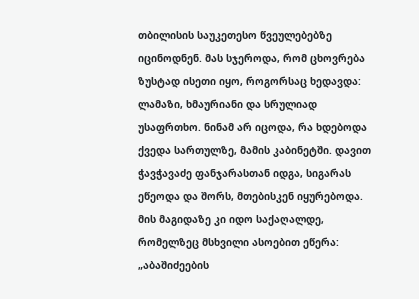თბილისის საუკეთესო წვეულებებზე იცინოდნენ. მას სჯეროდა, რომ ცხოვრება ზუსტად ისეთი იყო, როგორსაც ხედავდა: ლამაზი, ხმაურიანი და სრულიად უსაფრთხო. ნინამ არ იცოდა, რა ხდებოდა ქვედა სართულზე, მამის კაბინეტში. დავით ჭავჭავაძე ფანჯარასთან იდგა, სიგარას ეწეოდა და შორს, მთებისკენ იყურებოდა. მის მაგიდაზე კი იდო საქაღალდე, რომელზეც მსხვილი ასოებით ეწერა: „აბაშიძეების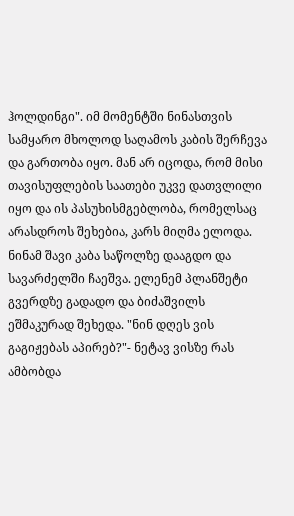ჰოლდინგი". იმ მომენტში ნინასთვის სამყარო მხოლოდ საღამოს კაბის შერჩევა და გართობა იყო. მან არ იცოდა, რომ მისი თავისუფლების საათები უკვე დათვლილი იყო და ის პასუხისმგებლობა, რომელსაც არასდროს შეხებია, კარს მიღმა ელოდა. ნინამ შავი კაბა საწოლზე დააგდო და სავარძელში ჩაეშვა. ელენემ პლანშეტი გვერდზე გადადო და ბიძაშვილს ეშმაკურად შეხედა. "ნინ დღეს ვის გაგიჟებას აპირებ?"- ნეტავ ვისზე რას ამბობდა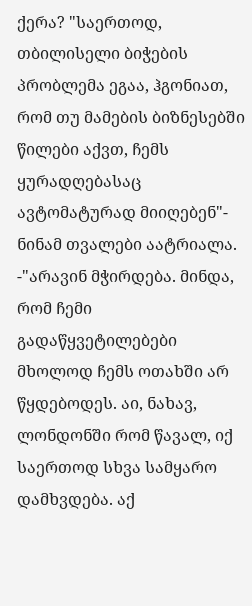ქერა? "საერთოდ, თბილისელი ბიჭების პრობლემა ეგაა, ჰგონიათ, რომ თუ მამების ბიზნესებში წილები აქვთ, ჩემს ყურადღებასაც ავტომატურად მიიღებენ"- ნინამ თვალები აატრიალა. -"არავინ მჭირდება. მინდა, რომ ჩემი გადაწყვეტილებები მხოლოდ ჩემს ოთახში არ წყდებოდეს. აი, ნახავ, ლონდონში რომ წავალ, იქ საერთოდ სხვა სამყარო დამხვდება. აქ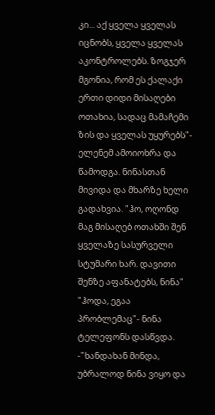კი... აქ ყველა ყველას იცნობს, ყველა ყველას აკონტროლებს. ზოგჯერ მგონია, რომ ეს ქალაქი ერთი დიდი მისაღები ოთახია, სადაც მამაჩემი ზის და ყველას უყურებს"- ელენემ ამოიოხრა და წამოდგა. ნინასთან მივიდა და მხარზე ხელი გადახვია. "ჰო, ოღონდ მაგ მისაღებ ოთახში შენ ყველაზე სასურველი სტუმარი ხარ. დავითი შენზე აფანატებს, ნინა" "ჰოდა, ეგაა პრობლემაც"- ნინა ტელეფონს დასწვდა. -"ხანდახან მინდა, უბრალოდ ნინა ვიყო და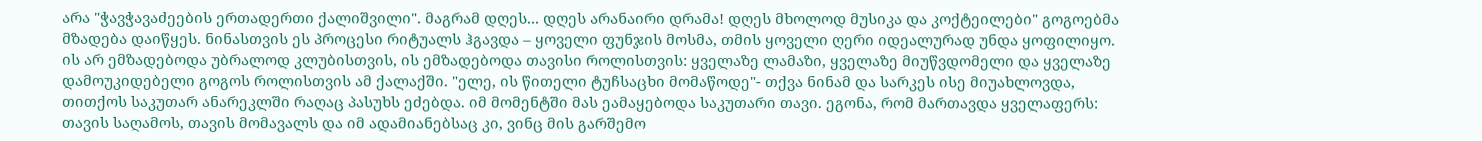არა "ჭავჭავაძეების ერთადერთი ქალიშვილი". მაგრამ დღეს... დღეს არანაირი დრამა! დღეს მხოლოდ მუსიკა და კოქტეილები" გოგოებმა მზადება დაიწყეს. ნინასთვის ეს პროცესი რიტუალს ჰგავდა – ყოველი ფუნჯის მოსმა, თმის ყოველი ღერი იდეალურად უნდა ყოფილიყო. ის არ ემზადებოდა უბრალოდ კლუბისთვის, ის ემზადებოდა თავისი როლისთვის: ყველაზე ლამაზი, ყველაზე მიუწვდომელი და ყველაზე დამოუკიდებელი გოგოს როლისთვის ამ ქალაქში. "ელე, ის წითელი ტუჩსაცხი მომაწოდე"- თქვა ნინამ და სარკეს ისე მიუახლოვდა, თითქოს საკუთარ ანარეკლში რაღაც პასუხს ეძებდა. იმ მომენტში მას ეამაყებოდა საკუთარი თავი. ეგონა, რომ მართავდა ყველაფერს: თავის საღამოს, თავის მომავალს და იმ ადამიანებსაც კი, ვინც მის გარშემო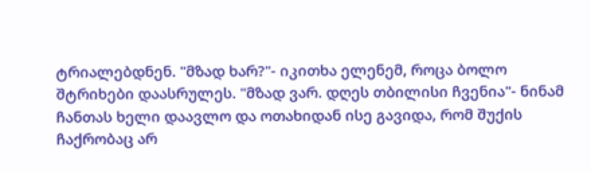ტრიალებდნენ. "მზად ხარ?"- იკითხა ელენემ, როცა ბოლო შტრიხები დაასრულეს. "მზად ვარ. დღეს თბილისი ჩვენია"- ნინამ ჩანთას ხელი დაავლო და ოთახიდან ისე გავიდა, რომ შუქის ჩაქრობაც არ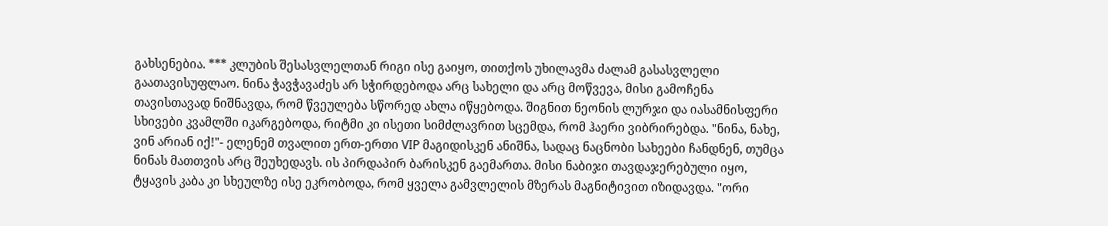გახსენებია. *** კლუბის შესასვლელთან რიგი ისე გაიყო, თითქოს უხილავმა ძალამ გასასვლელი გაათავისუფლაო. ნინა ჭავჭავაძეს არ სჭირდებოდა არც სახელი და არც მოწვევა, მისი გამოჩენა თავისთავად ნიშნავდა, რომ წვეულება სწორედ ახლა იწყებოდა. შიგნით ნეონის ლურჯი და იასამნისფერი სხივები კვამლში იკარგებოდა, რიტმი კი ისეთი სიმძლავრით სცემდა, რომ ჰაერი ვიბრირებდა. "ნინა, ნახე, ვინ არიან იქ!"- ელენემ თვალით ერთ-ერთი VIP მაგიდისკენ ანიშნა, სადაც ნაცნობი სახეები ჩანდნენ, თუმცა ნინას მათთვის არც შეუხედავს. ის პირდაპირ ბარისკენ გაემართა. მისი ნაბიჯი თავდაჯერებული იყო, ტყავის კაბა კი სხეულზე ისე ეკრობოდა, რომ ყველა გამვლელის მზერას მაგნიტივით იზიდავდა. "ორი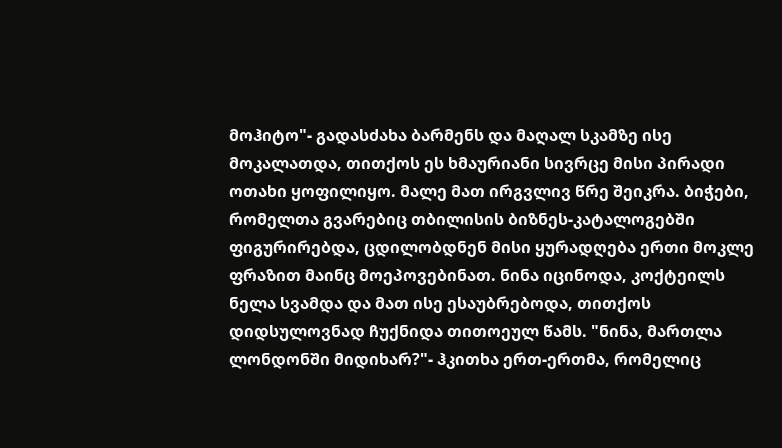მოჰიტო"- გადასძახა ბარმენს და მაღალ სკამზე ისე მოკალათდა, თითქოს ეს ხმაურიანი სივრცე მისი პირადი ოთახი ყოფილიყო. მალე მათ ირგვლივ წრე შეიკრა. ბიჭები, რომელთა გვარებიც თბილისის ბიზნეს-კატალოგებში ფიგურირებდა, ცდილობდნენ მისი ყურადღება ერთი მოკლე ფრაზით მაინც მოეპოვებინათ. ნინა იცინოდა, კოქტეილს ნელა სვამდა და მათ ისე ესაუბრებოდა, თითქოს დიდსულოვნად ჩუქნიდა თითოეულ წამს. "ნინა, მართლა ლონდონში მიდიხარ?"- ჰკითხა ერთ-ერთმა, რომელიც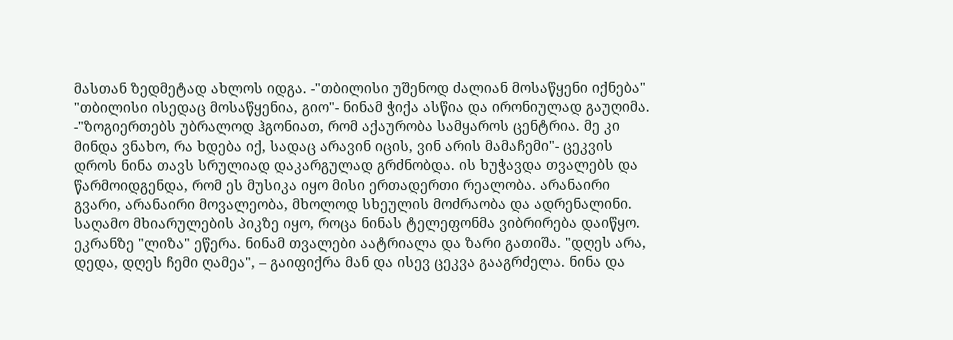მასთან ზედმეტად ახლოს იდგა. -"თბილისი უშენოდ ძალიან მოსაწყენი იქნება" "თბილისი ისედაც მოსაწყენია, გიო"- ნინამ ჭიქა ასწია და ირონიულად გაუღიმა. -"ზოგიერთებს უბრალოდ ჰგონიათ, რომ აქაურობა სამყაროს ცენტრია. მე კი მინდა ვნახო, რა ხდება იქ, სადაც არავინ იცის, ვინ არის მამაჩემი"- ცეკვის დროს ნინა თავს სრულიად დაკარგულად გრძნობდა. ის ხუჭავდა თვალებს და წარმოიდგენდა, რომ ეს მუსიკა იყო მისი ერთადერთი რეალობა. არანაირი გვარი, არანაირი მოვალეობა, მხოლოდ სხეულის მოძრაობა და ადრენალინი. საღამო მხიარულების პიკზე იყო, როცა ნინას ტელეფონმა ვიბრირება დაიწყო. ეკრანზე "ლიზა" ეწერა. ნინამ თვალები აატრიალა და ზარი გათიშა. "დღეს არა, დედა, დღეს ჩემი ღამეა", – გაიფიქრა მან და ისევ ცეკვა გააგრძელა. ნინა და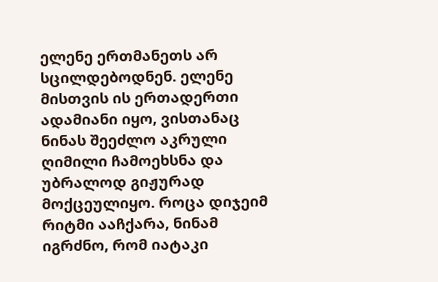ელენე ერთმანეთს არ სცილდებოდნენ. ელენე მისთვის ის ერთადერთი ადამიანი იყო, ვისთანაც ნინას შეეძლო აკრული ღიმილი ჩამოეხსნა და უბრალოდ გიჟურად მოქცეულიყო. როცა დიჯეიმ რიტმი ააჩქარა, ნინამ იგრძნო, რომ იატაკი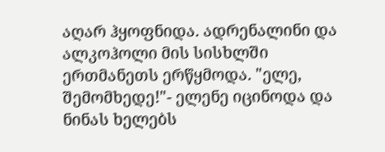აღარ ჰყოფნიდა. ადრენალინი და ალკოჰოლი მის სისხლში ერთმანეთს ერწყმოდა. "ელე, შემომხედე!"- ელენე იცინოდა და ნინას ხელებს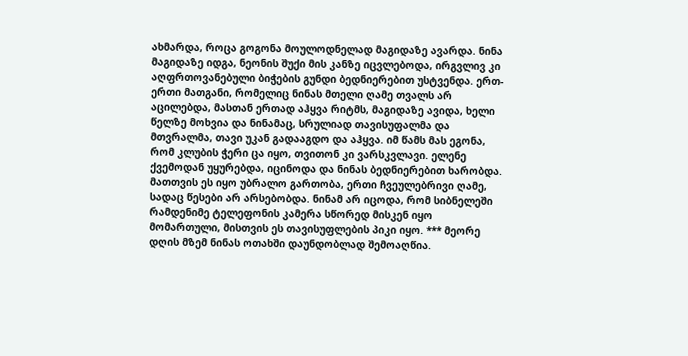ახმარდა, როცა გოგონა მოულოდნელად მაგიდაზე ავარდა. ნინა მაგიდაზე იდგა, ნეონის შუქი მის კანზე იცვლებოდა, ირგვლივ კი აღფრთოვანებული ბიჭების გუნდი ბედნიერებით უსტვენდა. ერთ-ერთი მათგანი, რომელიც ნინას მთელი ღამე თვალს არ აცილებდა, მასთან ერთად აჰყვა რიტმს, მაგიდაზე ავიდა, ხელი წელზე მოხვია და ნინამაც, სრულიად თავისუფალმა და მთვრალმა, თავი უკან გადააგდო და აჰყვა. იმ წამს მას ეგონა, რომ კლუბის ჭერი ცა იყო, თვითონ კი ვარსკვლავი. ელენე ქვემოდან უყურებდა, იცინოდა და ნინას ბედნიერებით ხარობდა. მათთვის ეს იყო უბრალო გართობა, ერთი ჩვეულებრივი ღამე, სადაც წესები არ არსებობდა. ნინამ არ იცოდა, რომ სიბნელეში რამდენიმე ტელეფონის კამერა სწორედ მისკენ იყო მომართული, მისთვის ეს თავისუფლების პიკი იყო. *** მეორე დღის მზემ ნინას ოთახში დაუნდობლად შემოაღწია.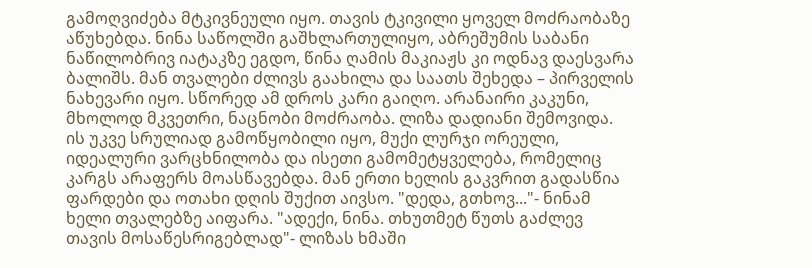გამოღვიძება მტკივნეული იყო. თავის ტკივილი ყოველ მოძრაობაზე აწუხებდა. ნინა საწოლში გაშხლართულიყო, აბრეშუმის საბანი ნაწილობრივ იატაკზე ეგდო, წინა ღამის მაკიაჟს კი ოდნავ დაესვარა ბალიშს. მან თვალები ძლივს გაახილა და საათს შეხედა – პირველის ნახევარი იყო. სწორედ ამ დროს კარი გაიღო. არანაირი კაკუნი, მხოლოდ მკვეთრი, ნაცნობი მოძრაობა. ლიზა დადიანი შემოვიდა. ის უკვე სრულიად გამოწყობილი იყო, მუქი ლურჯი ორეული, იდეალური ვარცხნილობა და ისეთი გამომეტყველება, რომელიც კარგს არაფერს მოასწავებდა. მან ერთი ხელის გაკვრით გადასწია ფარდები და ოთახი დღის შუქით აივსო. "დედა, გთხოვ..."- ნინამ ხელი თვალებზე აიფარა. "ადექი, ნინა. თხუთმეტ წუთს გაძლევ თავის მოსაწესრიგებლად"- ლიზას ხმაში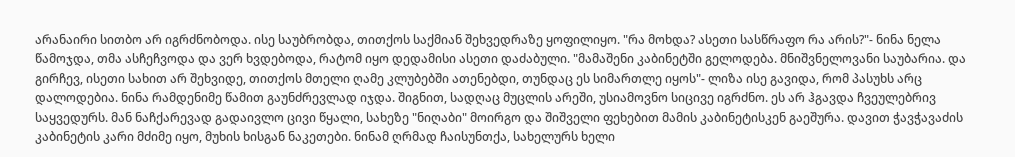არანაირი სითბო არ იგრძნობოდა. ისე საუბრობდა, თითქოს საქმიან შეხვედრაზე ყოფილიყო. "რა მოხდა? ასეთი სასწრაფო რა არის?"- ნინა ნელა წამოჯდა, თმა ასჩეჩვოდა და ვერ ხვდებოდა, რატომ იყო დედამისი ასეთი დაძაბული. "მამაშენი კაბინეტში გელოდება. მნიშვნელოვანი საუბარია. და გირჩევ, ისეთი სახით არ შეხვიდე, თითქოს მთელი ღამე კლუბებში ათენებდი, თუნდაც ეს სიმართლე იყოს"- ლიზა ისე გავიდა, რომ პასუხს არც დალოდებია. ნინა რამდენიმე წამით გაუნძრევლად იჯდა. შიგნით, სადღაც მუცლის არეში, უსიამოვნო სიცივე იგრძნო. ეს არ ჰგავდა ჩვეულებრივ საყვედურს. მან ნაჩქარევად გადაივლო ცივი წყალი, სახეზე "ნიღაბი" მოირგო და შიშველი ფეხებით მამის კაბინეტისკენ გაეშურა. დავით ჭავჭავაძის კაბინეტის კარი მძიმე იყო, მუხის ხისგან ნაკეთები. ნინამ ღრმად ჩაისუნთქა, სახელურს ხელი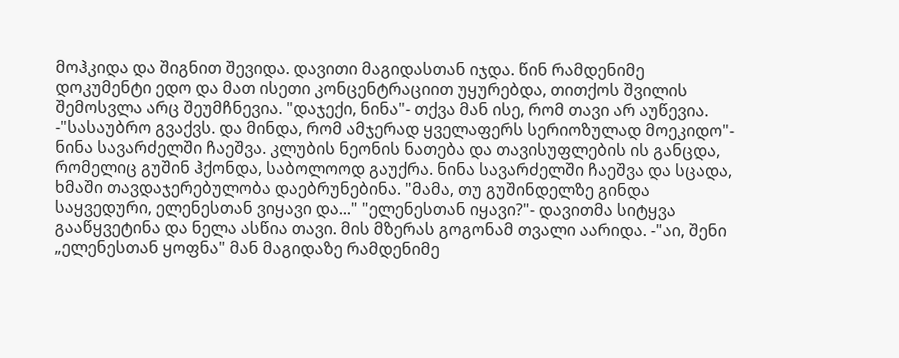მოჰკიდა და შიგნით შევიდა. დავითი მაგიდასთან იჯდა. წინ რამდენიმე დოკუმენტი ედო და მათ ისეთი კონცენტრაციით უყურებდა, თითქოს შვილის შემოსვლა არც შეუმჩნევია. "დაჯექი, ნინა"- თქვა მან ისე, რომ თავი არ აუწევია. -"სასაუბრო გვაქვს. და მინდა, რომ ამჯერად ყველაფერს სერიოზულად მოეკიდო"- ნინა სავარძელში ჩაეშვა. კლუბის ნეონის ნათება და თავისუფლების ის განცდა, რომელიც გუშინ ჰქონდა, საბოლოოდ გაუქრა. ნინა სავარძელში ჩაეშვა და სცადა, ხმაში თავდაჯერებულობა დაებრუნებინა. "მამა, თუ გუშინდელზე გინდა საყვედური, ელენესთან ვიყავი და..." "ელენესთან იყავი?"- დავითმა სიტყვა გააწყვეტინა და ნელა ასწია თავი. მის მზერას გოგონამ თვალი აარიდა. -"აი, შენი „ელენესთან ყოფნა" მან მაგიდაზე რამდენიმე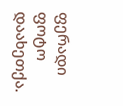ფერადი ფოტო დაახეთქა.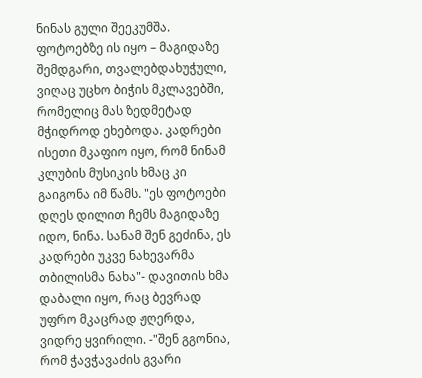ნინას გული შეეკუმშა. ფოტოებზე ის იყო – მაგიდაზე შემდგარი, თვალებდახუჭული, ვიღაც უცხო ბიჭის მკლავებში, რომელიც მას ზედმეტად მჭიდროდ ეხებოდა. კადრები ისეთი მკაფიო იყო, რომ ნინამ კლუბის მუსიკის ხმაც კი გაიგონა იმ წამს. "ეს ფოტოები დღეს დილით ჩემს მაგიდაზე იდო, ნინა. სანამ შენ გეძინა, ეს კადრები უკვე ნახევარმა თბილისმა ნახა"- დავითის ხმა დაბალი იყო, რაც ბევრად უფრო მკაცრად ჟღერდა, ვიდრე ყვირილი. -"შენ გგონია, რომ ჭავჭავაძის გვარი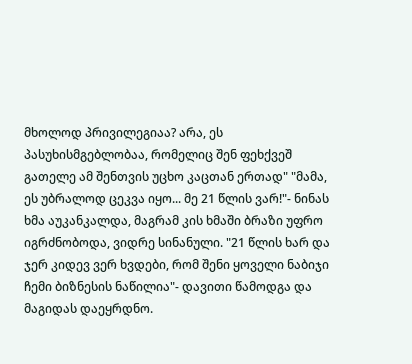მხოლოდ პრივილეგიაა? არა, ეს პასუხისმგებლობაა, რომელიც შენ ფეხქვეშ გათელე ამ შენთვის უცხო კაცთან ერთად" "მამა, ეს უბრალოდ ცეკვა იყო... მე 21 წლის ვარ!"- ნინას ხმა აუკანკალდა, მაგრამ კის ხმაში ბრაზი უფრო იგრძნობოდა, ვიდრე სინანული. "21 წლის ხარ და ჯერ კიდევ ვერ ხვდები, რომ შენი ყოველი ნაბიჯი ჩემი ბიზნესის ნაწილია"- დავითი წამოდგა და მაგიდას დაეყრდნო.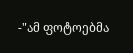-"ამ ფოტოებმა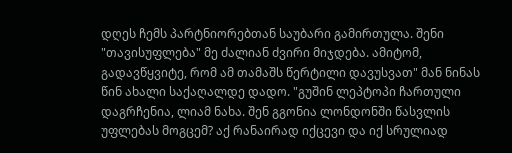დღეს ჩემს პარტნიორებთან საუბარი გამირთულა. შენი "თავისუფლება" მე ძალიან ძვირი მიჯდება. ამიტომ, გადავწყვიტე, რომ ამ თამაშს წერტილი დავუსვათ" მან ნინას წინ ახალი საქაღალდე დადო. "გუშინ ლეპტოპი ჩართული დაგრჩენია, ლიამ ნახა. შენ გგონია ლონდონში წასვლის უფლებას მოგცემ? აქ რანაირად იქცევი და იქ სრულიად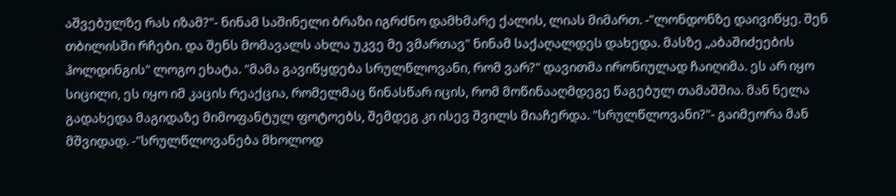აშვებულზე რას იზამ?"- ნინამ საშინელი ბრაზი იგრძნო დამხმარე ქალის, ლიას მიმართ. -"ლონდონზე დაივიწყე. შენ თბილისში რჩები. და შენს მომავალს ახლა უკვე მე ვმართავ" ნინამ საქაღალდეს დახედა. მასზე „აბაშიძეების ჰოლდინგის" ლოგო ეხატა. "მამა გავიწყდება სრულწლოვანი, რომ ვარ?" დავითმა ირონიულად ჩაიღიმა. ეს არ იყო სიცილი, ეს იყო იმ კაცის რეაქცია, რომელმაც წინასწარ იცის, რომ მოწინააღმდეგე წაგებულ თამაშშია. მან ნელა გადახედა მაგიდაზე მიმოფანტულ ფოტოებს, შემდეგ კი ისევ შვილს მიაჩერდა. "სრულწლოვანი?"- გაიმეორა მან მშვიდად. -"სრულწლოვანება მხოლოდ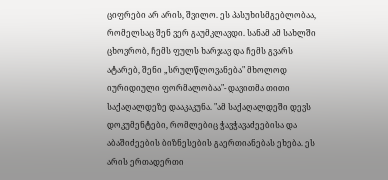ციფრები არ არის, შვილო. ეს პასუხისმგებლობაა, რომელსაც შენ ვერ გაუმკლავდი. სანამ ამ სახლში ცხოვრობ, ჩემს ფულს ხარჯავ და ჩემს გვარს ატარებ, შენი „სრულწლოვანება" მხოლოდ იურიდიული ფორმალობაა"- დავითმა თითი საქაღალდეზე დააკაკუნა. "ამ საქაღალდეში დევს დოკუმენტები, რომლებიც ჭავჭავაძეებისა და აბაშიძეების ბიზნესების გაერთიანებას ეხება. ეს არის ერთადერთი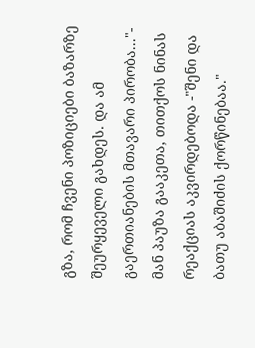გზა, რომ ჩვენი პოზიციები ბაზარზე შეურყეველი გახდეს. და ამ გაერთიანების მთავარი პირობა..."- მან პაუზა გააკეთა, თითქოს ნინას რეაქციას აკვირდებოდა -"შენი და ბათუ აბაშიძის ქორწინებაა."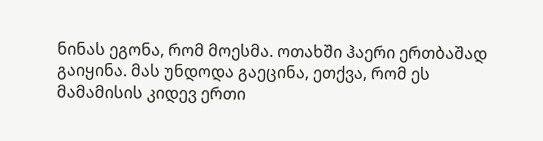ნინას ეგონა, რომ მოესმა. ოთახში ჰაერი ერთბაშად გაიყინა. მას უნდოდა გაეცინა, ეთქვა, რომ ეს მამამისის კიდევ ერთი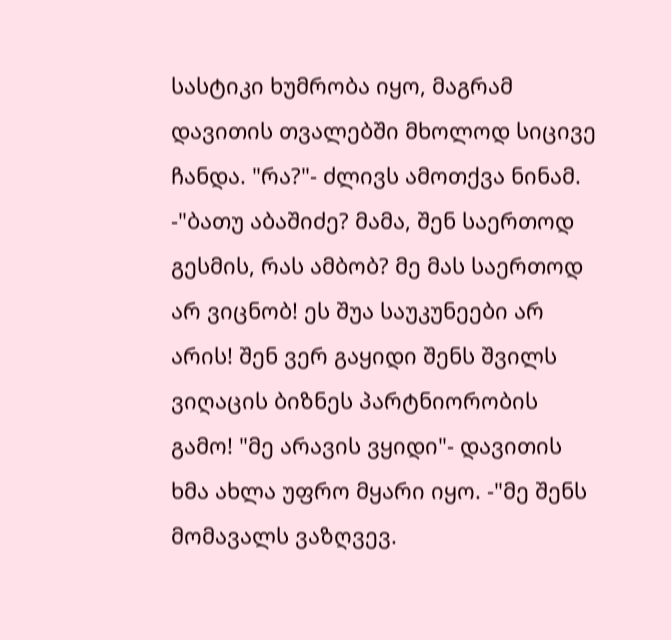სასტიკი ხუმრობა იყო, მაგრამ დავითის თვალებში მხოლოდ სიცივე ჩანდა. "რა?"- ძლივს ამოთქვა ნინამ. -"ბათუ აბაშიძე? მამა, შენ საერთოდ გესმის, რას ამბობ? მე მას საერთოდ არ ვიცნობ! ეს შუა საუკუნეები არ არის! შენ ვერ გაყიდი შენს შვილს ვიღაცის ბიზნეს პარტნიორობის გამო! "მე არავის ვყიდი"- დავითის ხმა ახლა უფრო მყარი იყო. -"მე შენს მომავალს ვაზღვევ.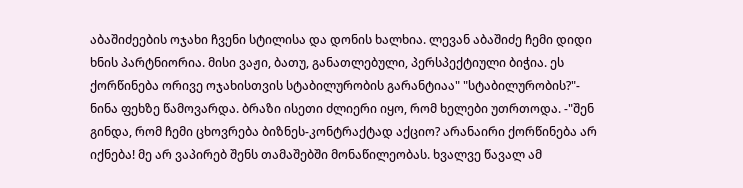აბაშიძეების ოჯახი ჩვენი სტილისა და დონის ხალხია. ლევან აბაშიძე ჩემი დიდი ხნის პარტნიორია. მისი ვაჟი, ბათუ, განათლებული, პერსპექტიული ბიჭია. ეს ქორწინება ორივე ოჯახისთვის სტაბილურობის გარანტიაა" "სტაბილურობის?"- ნინა ფეხზე წამოვარდა. ბრაზი ისეთი ძლიერი იყო, რომ ხელები უთრთოდა. -"შენ გინდა, რომ ჩემი ცხოვრება ბიზნეს-კონტრაქტად აქციო? არანაირი ქორწინება არ იქნება! მე არ ვაპირებ შენს თამაშებში მონაწილეობას. ხვალვე წავალ ამ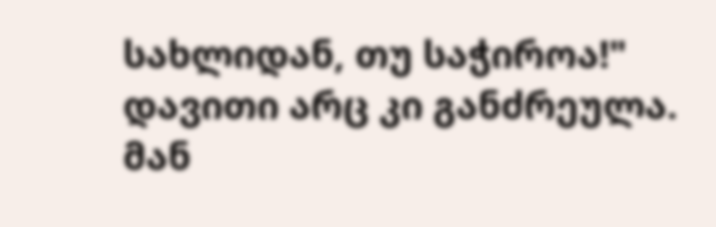სახლიდან, თუ საჭიროა!" დავითი არც კი განძრეულა. მან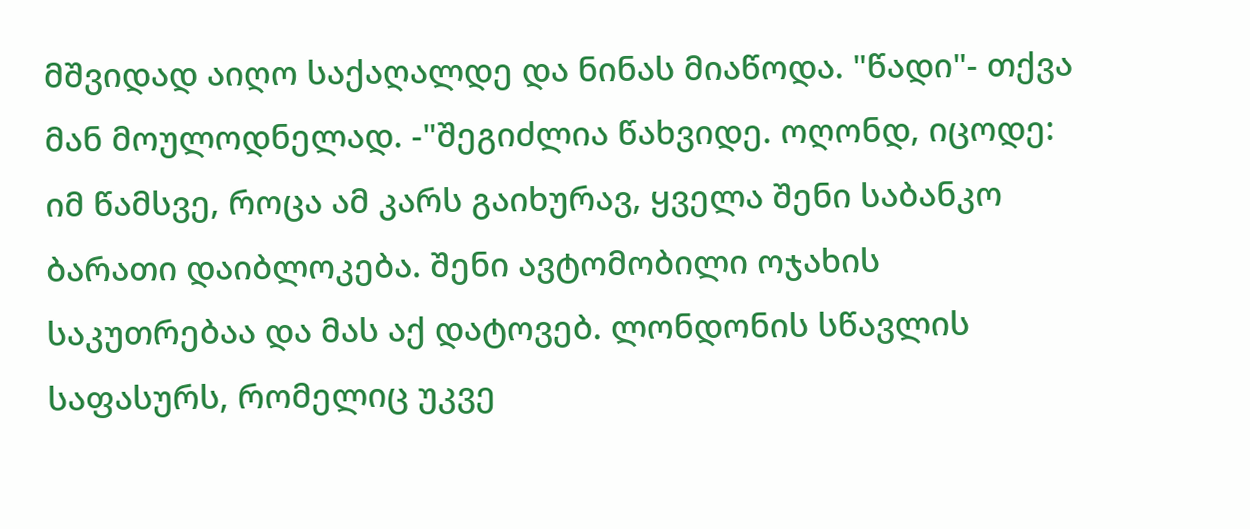მშვიდად აიღო საქაღალდე და ნინას მიაწოდა. "წადი"- თქვა მან მოულოდნელად. -"შეგიძლია წახვიდე. ოღონდ, იცოდე: იმ წამსვე, როცა ამ კარს გაიხურავ, ყველა შენი საბანკო ბარათი დაიბლოკება. შენი ავტომობილი ოჯახის საკუთრებაა და მას აქ დატოვებ. ლონდონის სწავლის საფასურს, რომელიც უკვე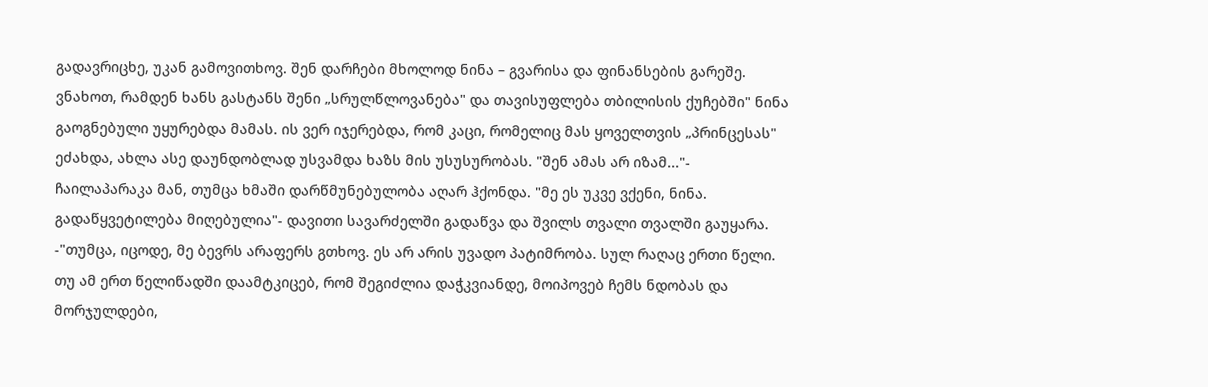გადავრიცხე, უკან გამოვითხოვ. შენ დარჩები მხოლოდ ნინა – გვარისა და ფინანსების გარეშე. ვნახოთ, რამდენ ხანს გასტანს შენი „სრულწლოვანება" და თავისუფლება თბილისის ქუჩებში" ნინა გაოგნებული უყურებდა მამას. ის ვერ იჯერებდა, რომ კაცი, რომელიც მას ყოველთვის „პრინცესას" ეძახდა, ახლა ასე დაუნდობლად უსვამდა ხაზს მის უსუსურობას. "შენ ამას არ იზამ..."- ჩაილაპარაკა მან, თუმცა ხმაში დარწმუნებულობა აღარ ჰქონდა. "მე ეს უკვე ვქენი, ნინა. გადაწყვეტილება მიღებულია"- დავითი სავარძელში გადაწვა და შვილს თვალი თვალში გაუყარა. -"თუმცა, იცოდე, მე ბევრს არაფერს გთხოვ. ეს არ არის უვადო პატიმრობა. სულ რაღაც ერთი წელი. თუ ამ ერთ წელიწადში დაამტკიცებ, რომ შეგიძლია დაჭკვიანდე, მოიპოვებ ჩემს ნდობას და მორჯულდები,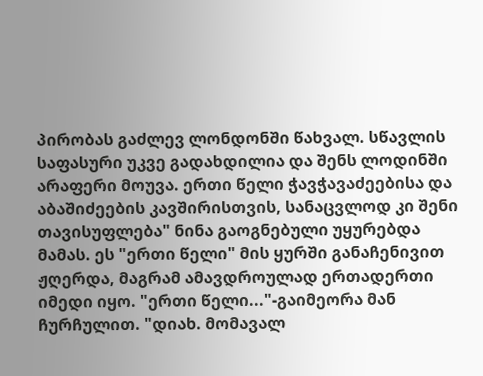პირობას გაძლევ ლონდონში წახვალ. სწავლის საფასური უკვე გადახდილია და შენს ლოდინში არაფერი მოუვა. ერთი წელი ჭავჭავაძეებისა და აბაშიძეების კავშირისთვის, სანაცვლოდ კი შენი თავისუფლება" ნინა გაოგნებული უყურებდა მამას. ეს "ერთი წელი" მის ყურში განაჩენივით ჟღერდა, მაგრამ ამავდროულად ერთადერთი იმედი იყო. "ერთი წელი..."-გაიმეორა მან ჩურჩულით. "დიახ. მომავალ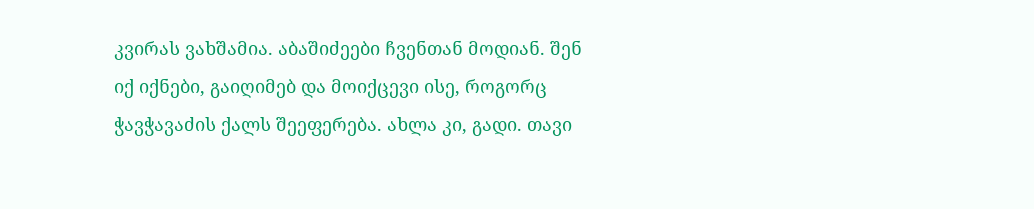კვირას ვახშამია. აბაშიძეები ჩვენთან მოდიან. შენ იქ იქნები, გაიღიმებ და მოიქცევი ისე, როგორც ჭავჭავაძის ქალს შეეფერება. ახლა კი, გადი. თავი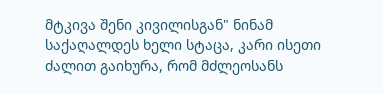მტკივა შენი კივილისგან" ნინამ საქაღალდეს ხელი სტაცა, კარი ისეთი ძალით გაიხურა, რომ მძლეოსანს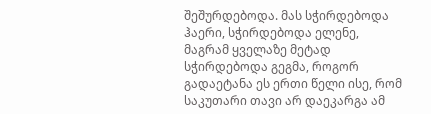შეშურდებოდა. მას სჭირდებოდა ჰაერი, სჭირდებოდა ელენე, მაგრამ ყველაზე მეტად სჭირდებოდა გეგმა, როგორ გადაეტანა ეს ერთი წელი ისე, რომ საკუთარი თავი არ დაეკარგა ამ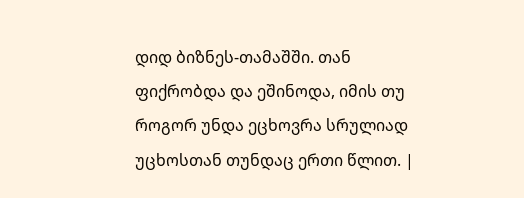დიდ ბიზნეს-თამაშში. თან ფიქრობდა და ეშინოდა, იმის თუ როგორ უნდა ეცხოვრა სრულიად უცხოსთან თუნდაც ერთი წლით. |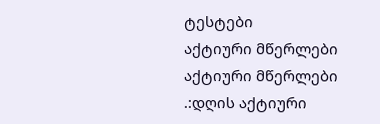ტესტები
აქტიური მწერლები
აქტიური მწერლები
.:დღის აქტიური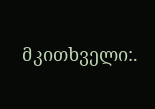მკითხველი:.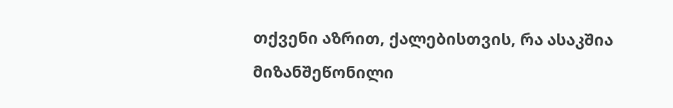თქვენი აზრით, ქალებისთვის, რა ასაკშია მიზანშეწონილი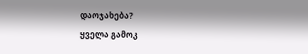დაოჯახება?
ყველა გამოკ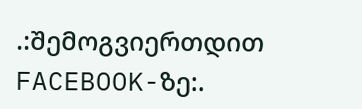.:შემოგვიერთდით FACEBOOK-ზე:.